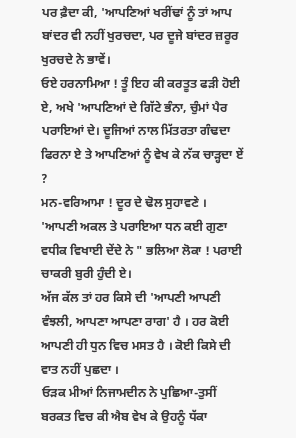ਪਰ ਫ਼ੈਦਾ ਕੀ, 'ਆਪਣਿਆਂ ਖਰੀਂਢਾਂ ਨੂੰ ਤਾਂ ਆਪ ਬਾਂਦਰ ਵੀ ਨਹੀਂ ਖੁਰਚਦਾ, ਪਰ ਦੂਜੇ ਬਾਂਦਰ ਜ਼ਰੂਰ ਖੁਰਚਦੇ ਨੇ ਭਾਵੇਂ।
ਓਏ ਹਰਨਾਮਿਆ ! ਤੂੰ ਇਹ ਕੀ ਕਰਤੂਤ ਫੜੀ ਹੋਈ ਏ, ਅਖੇ 'ਆਪਣਿਆਂ ਦੇ ਗਿੱਟੇ ਭੰਨਾ, ਚੁੰਮਾਂ ਪੈਰ ਪਰਾਇਆਂ ਦੇ। ਦੂਜਿਆਂ ਨਾਲ ਮਿੱਤਰਤਾ ਗੰਢਦਾ ਫਿਰਨਾ ਏ ਤੇ ਆਪਣਿਆਂ ਨੂੰ ਵੇਖ ਕੇ ਨੱਕ ਚਾੜ੍ਹਦਾ ਏਂ ?
ਮਨ-ਵਰਿਆਮਾ ! ਦੂਰ ਦੇ ਢੋਲ ਸੁਹਾਵਣੇ । 'ਆਪਣੀ ਅਕਲ ਤੇ ਪਰਾਇਆ ਧਨ ਕਈ ਗੁਣਾ ਵਧੀਕ ਵਿਖਾਈ ਦੇਂਦੇ ਨੇ " ਭਲਿਆ ਲੋਕਾ ! ਪਰਾਈ ਚਾਕਰੀ ਬੁਰੀ ਹੁੰਦੀ ਏ।
ਅੱਜ ਕੱਲ ਤਾਂ ਹਰ ਕਿਸੇ ਦੀ 'ਆਪਣੀ ਆਪਣੀ ਵੰਝਲੀ, ਆਪਣਾ ਆਪਣਾ ਰਾਗ' ਹੈ । ਹਰ ਕੋਈ ਆਪਣੀ ਹੀ ਧੁਨ ਵਿਚ ਮਸਤ ਹੈ । ਕੋਈ ਕਿਸੇ ਦੀ ਵਾਤ ਨਹੀਂ ਪੁਛਦਾ ।
ਓੜਕ ਮੀਆਂ ਨਿਜਾਮਦੀਨ ਨੇ ਪੁਛਿਆ-ਤੁਸੀਂ ਬਰਕਤ ਵਿਚ ਕੀ ਐਬ ਵੇਖ ਕੇ ਉਹਨੂੰ ਧੱਕਾ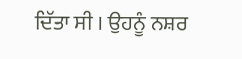ਦਿੱਤਾ ਸੀ । ਉਹਨੂੰ ਨਸ਼ਰ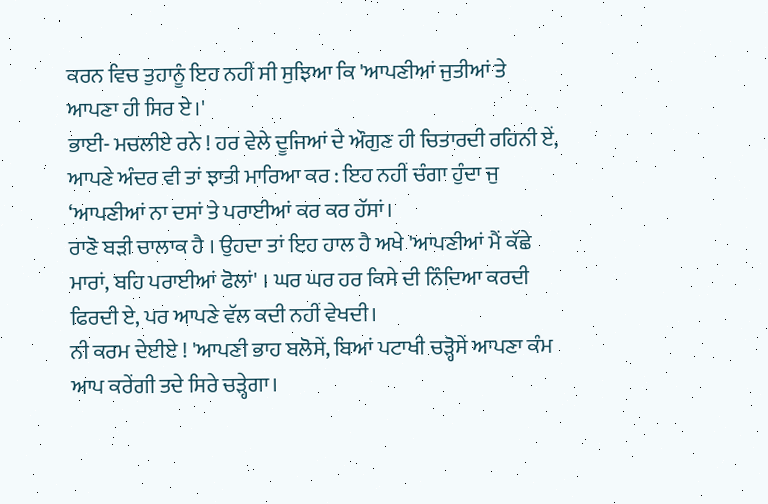ਕਰਨ ਵਿਚ ਤੁਹਾਨੂੰ ਇਹ ਨਹੀਂ ਸੀ ਸੁਝਿਆ ਕਿ 'ਆਪਣੀਆਂ ਜੁਤੀਆਂ ਤੇ ਆਪਣਾ ਹੀ ਸਿਰ ਏ।'
ਭਾਈ- ਮਚਲੀਏ ਰਨੇ ! ਹਰ ਵੇਲੇ ਦੂਜਿਆਂ ਦੇ ਔਗੁਣ ਹੀ ਚਿਤਾਰਦੀ ਰਹਿਨੀ ਏਂ, ਆਪਣੇ ਅੰਦਰ ਵੀ ਤਾਂ ਝਾਤੀ ਮਾਰਿਆ ਕਰ : ਇਹ ਨਹੀਂ ਚੰਗਾ ਹੁੰਦਾ ਜੁ ‘ਆਪਣੀਆਂ ਨਾ ਦਸਾਂ ਤੇ ਪਰਾਈਆਂ ਕਰ ਕਰ ਹੱਸਾਂ।
ਰਾਣੋ ਬੜੀ ਚਾਲਾਕ ਹੈ । ਉਹਦਾ ਤਾਂ ਇਹ ਹਾਲ ਹੈ ਅਖੇ 'ਆਪਣੀਆਂ ਮੈਂ ਕੱਛੇ ਮਾਰਾਂ, ਬਹਿ ਪਰਾਈਆਂ ਫੋਲਾਂ' । ਘਰ ਘਰ ਹਰ ਕਿਸੇ ਦੀ ਨਿੰਦਿਆ ਕਰਦੀ ਫਿਰਦੀ ਏ, ਪਰ ਆਪਣੇ ਵੱਲ ਕਦੀ ਨਹੀਂ ਵੇਖਦੀ।
ਨੀ ਕਰਮ ਦੇਈਏ ! 'ਆਪਣੀ ਭਾਹ ਬਲੋਸੇਂ, ਬਿਆਂ ਪਟਾਖੀ ਚੜ੍ਹੋਸੇਂ ਆਪਣਾ ਕੰਮ ਆਪ ਕਰੇਂਗੀ ਤਦੇ ਸਿਰੇ ਚੜ੍ਹੇਗਾ।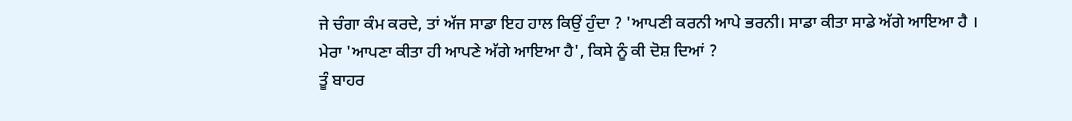ਜੇ ਚੰਗਾ ਕੰਮ ਕਰਦੇ, ਤਾਂ ਅੱਜ ਸਾਡਾ ਇਹ ਹਾਲ ਕਿਉਂ ਹੁੰਦਾ ? 'ਆਪਣੀ ਕਰਨੀ ਆਪੇ ਭਰਨੀ। ਸਾਡਾ ਕੀਤਾ ਸਾਡੇ ਅੱਗੇ ਆਇਆ ਹੈ ।
ਮੇਰਾ 'ਆਪਣਾ ਕੀਤਾ ਹੀ ਆਪਣੇ ਅੱਗੇ ਆਇਆ ਹੈ', ਕਿਸੇ ਨੂੰ ਕੀ ਦੋਸ਼ ਦਿਆਂ ?
ਤੂੰ ਬਾਹਰ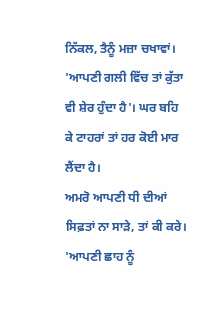ਨਿੱਕਲ, ਤੈਨੂੰ ਮਜ਼ਾ ਚਖਾਵਾਂ। 'ਆਪਣੀ ਗਲੀ ਵਿੱਚ ਤਾਂ ਕੁੱਤਾ ਵੀ ਸ਼ੇਰ ਹੁੰਦਾ ਹੈ'। ਘਰ ਬਹਿ ਕੇ ਟਾਹਰਾਂ ਤਾਂ ਹਰ ਕੋਈ ਮਾਰ ਲੈਂਦਾ ਹੈ।
ਅਮਰੋ ਆਪਣੀ ਧੀ ਦੀਆਂ ਸਿਫ਼ਤਾਂ ਨਾ ਸਾੜੇ, ਤਾਂ ਕੀ ਕਰੇ। 'ਆਪਣੀ ਛਾਹ ਨੂੰ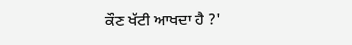ਕੌਣ ਖੱਟੀ ਆਖਦਾ ਹੈ ?'